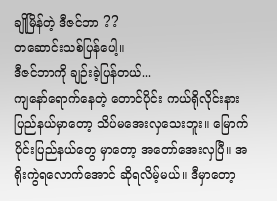ချိုမြိန်တဲ့ ဒီဇင်ဘာ ??
တဆောင်းသစ်ပြန်ပေါ့။
ဒီဇင်ဘာကို ချဉ်းခဲ့ပြန်တယ်...
ကျနော်ရောက်နေတဲ့ တောင်ပိုင်း ကယ်ရိုလိုင်းနားပြည်နယ်မှာတော့ သိပ်မအေးလှသေးဘူး။ မြောက်ပိုင်းပြည်နယ်တွေ မှာတော့ အတော်အေးလှပြီ။ အရိုးကွဲရလောက်အောင် ဆိုရလိမ့်မယ်။ ဒီမှာတော့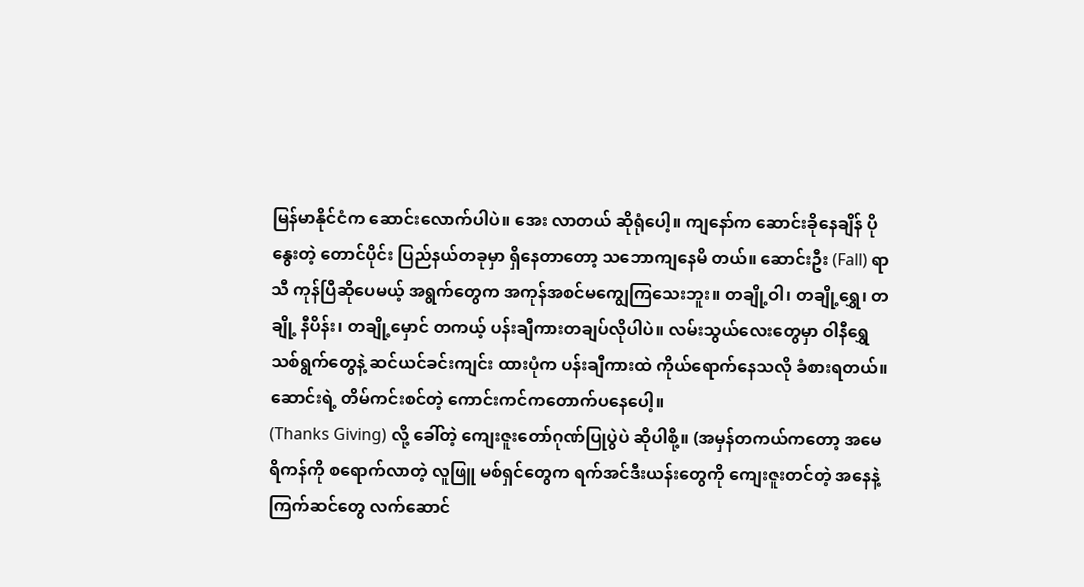မြန်မာနိုင်ငံက ဆောင်းလောက်ပါပဲ။ အေး လာတယ် ဆိုရုံပေါ့။ ကျနော်က ဆောင်းခိုနေချိန် ပိုနွေးတဲ့ တောင်ပိုင်း ပြည်နယ်တခုမှာ ရှိနေတာတော့ သဘောကျနေမိ တယ်။ ဆောင်းဦး (Fall) ရာသီ ကုန်ပြီဆိုပေမယ့် အရွက်တွေက အကုန်အစင်မကျွေကြသေးဘူး။ တချို့ဝါ၊ တချို့ရွှေ၊ တချို့ နီပိန်း၊ တချို့မှောင် တကယ့် ပန်းချီကားတချပ်လိုပါပဲ။ လမ်းသွယ်လေးတွေမှာ ဝါနီရွှေသစ်ရွက်တွေနဲ့ ဆင်ယင်ခင်းကျင်း ထားပုံက ပန်းချီကားထဲ ကိုယ်ရောက်နေသလို ခံစားရတယ်။
ဆောင်းရဲ့ တိမ်ကင်းစင်တဲ့ ကောင်းကင်ကတောက်ပနေပေါ့။
(Thanks Giving) လို့ ခေါ်တဲ့ ကျေးဇူးတော်ဂုဏ်ပြုပွဲပဲ ဆိုပါစို့။ (အမှန်တကယ်ကတော့ အမေရိကန်ကို စရောက်လာတဲ့ လူဖြူ မစ်ရှင်တွေက ရက်အင်ဒီးယန်းတွေကို ကျေးဇူးတင်တဲ့ အနေနဲ့ ကြက်ဆင်တွေ လက်ဆောင်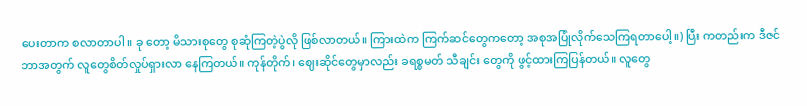ပေးတာက စလာတာပါ။ ခု တော့ မိသားစုတွေ စုဆုံကြတဲ့ပွဲလို ဖြစ်လာတယ်။ ကြားထဲက ကြက်ဆင်တွေကတော့ အစုအပြုံလိုက်သေကြရတာပေါ့။) ပြီး ကတည်းက ဒီဇင်ဘာအတွက် လူတွေစိတ်လှုပ်ရှားလာ နေကြတယ်။ ကုန်တိုက်၊ ဈေးဆိုင်တွေမှာလည်း ခရစ္စမတ် သီချင်း တွေကို ဖွင့်ထားကြပြန်တယ်။ လူတွေ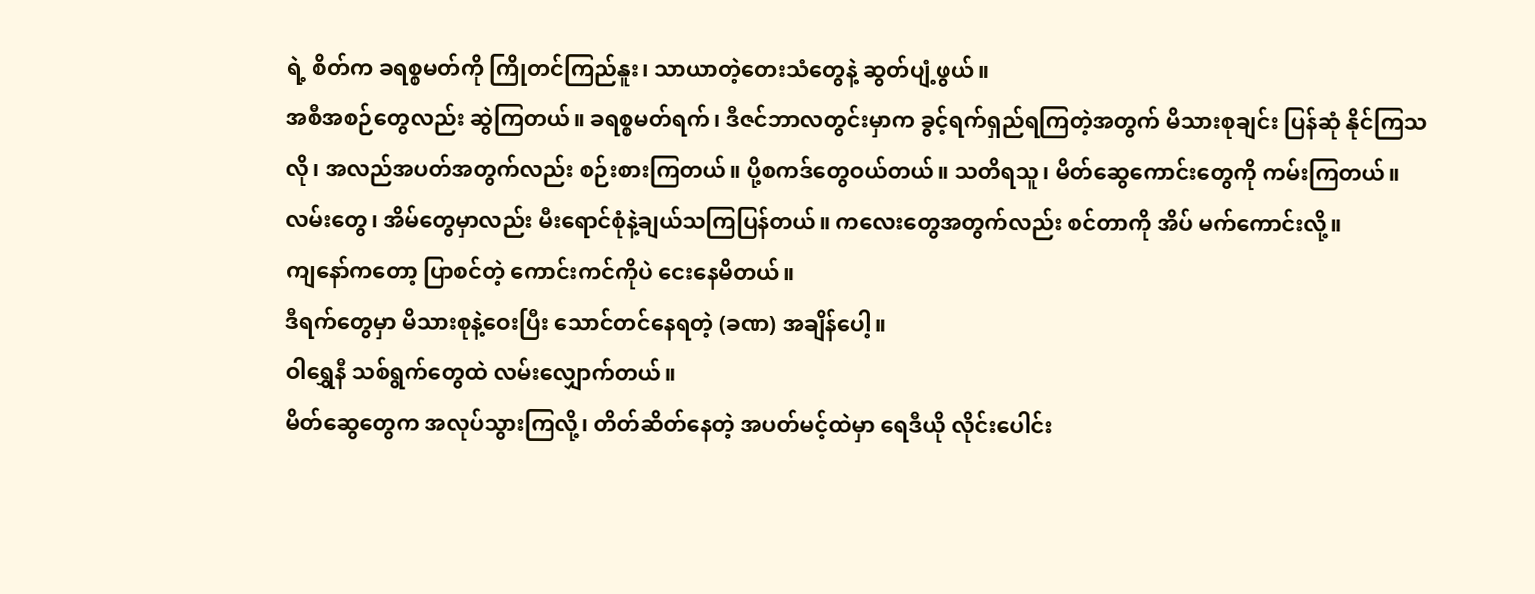ရဲ့ စိတ်က ခရစ္စမတ်ကို ကြိုတင်ကြည်နူး၊ သာယာတဲ့တေးသံတွေနဲ့ ဆွတ်ပျံ့ဖွယ်။
အစီအစဉ်တွေလည်း ဆွဲကြတယ်။ ခရစ္စမတ်ရက်၊ ဒီဇင်ဘာလတွင်းမှာက ခွင့်ရက်ရှည်ရကြတဲ့အတွက် မိသားစုချင်း ပြန်ဆုံ နိုင်ကြသလို၊ အလည်အပတ်အတွက်လည်း စဉ်းစားကြတယ်။ ပို့စကဒ်တွေဝယ်တယ်။ သတိရသူ၊ မိတ်ဆွေကောင်းတွေကို ကမ်းကြတယ်။ လမ်းတွေ၊ အိမ်တွေမှာလည်း မီးရောင်စုံနဲ့ချယ်သကြပြန်တယ်။ ကလေးတွေအတွက်လည်း စင်တာကို အိပ် မက်ကောင်းလို့။
ကျနော်ကတော့ ပြာစင်တဲ့ ကောင်းကင်ကိုပဲ ငေးနေမိတယ်။
ဒီရက်တွေမှာ မိသားစုနဲ့ဝေးပြီး သောင်တင်နေရတဲ့ (ခဏ) အချိန်ပေါ့။
ဝါရွှေနီ သစ်ရွက်တွေထဲ လမ်းလျှောက်တယ်။
မိတ်ဆွေတွေက အလုပ်သွားကြလို့၊ တိတ်ဆိတ်နေတဲ့ အပတ်မင့်ထဲမှာ ရေဒီယို လိုင်းပေါင်း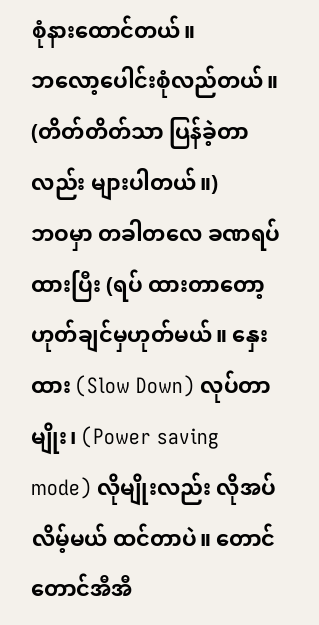စုံနားထောင်တယ်။
ဘလော့ပေါင်းစုံလည်တယ်။ (တိတ်တိတ်သာ ပြန်ခဲ့တာလည်း များပါတယ်။)
ဘဝမှာ တခါတလေ ခဏရပ်ထားပြီး (ရပ် ထားတာတော့ ဟုတ်ချင်မှဟုတ်မယ်။ နှေးထား (Slow Down) လုပ်တာမျိုး၊ (Power saving mode) လိုမျိုးလည်း လိုအပ်လိမ့်မယ် ထင်တာပဲ။ တောင်တောင်အီအီ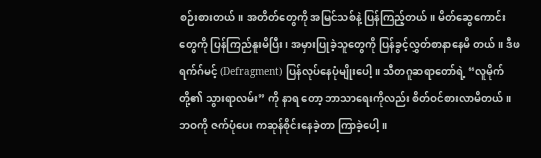စဉ်းစားတယ်။ အတိတ်တွေကို အမြင်သစ်နဲ့ ပြန်ကြည့်တယ်။ မိတ်ဆွေကောင်းတွေကို ပြန်ကြည်နူးမိပြီး၊ အမှားပြုခဲ့သူတွေကို ပြန်ခွင့်လွှတ်စာနာနေမိ တယ်။ ဒီဖရက်ဂ်မင့် (Defragment) ပြန်လုပ်နေပုံမျိုးပေါ့။ သီတဂူဆရာတော်ရဲ့ “လူမိုက်တို့၏ သွားရာလမ်း” ကို နာရ တော့ ဘာသာရေးကိုလည်း စိတ်ဝင်စားလာမိတယ်။ ဘဝကို ဇက်ပုံပေး ကဆုန်စိုင်းနေခဲ့တာ ကြာခဲ့ပေါ့။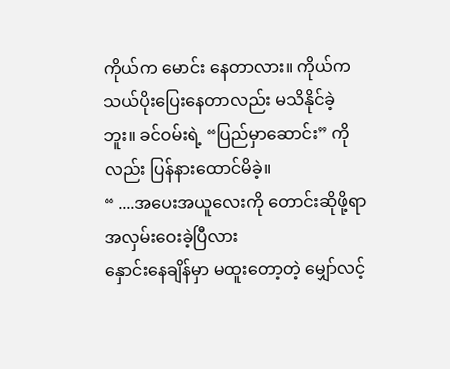ကိုယ်က မောင်း နေတာလား။ ကိုယ်က သယ်ပိုးပြေးနေတာလည်း မသိနိုင်ခဲ့ဘူး။ ခင်ဝမ်းရဲ့ “ပြည်မှာဆောင်း” ကိုလည်း ပြန်နားထောင်မိခဲ့။
“ ....အပေးအယူလေးကို တောင်းဆိုဖို့ရာ
အလှမ်းဝေးခဲ့ပြီလား
နှောင်းနေချိန်မှာ မထူးတော့တဲ့ မျှော်လင့်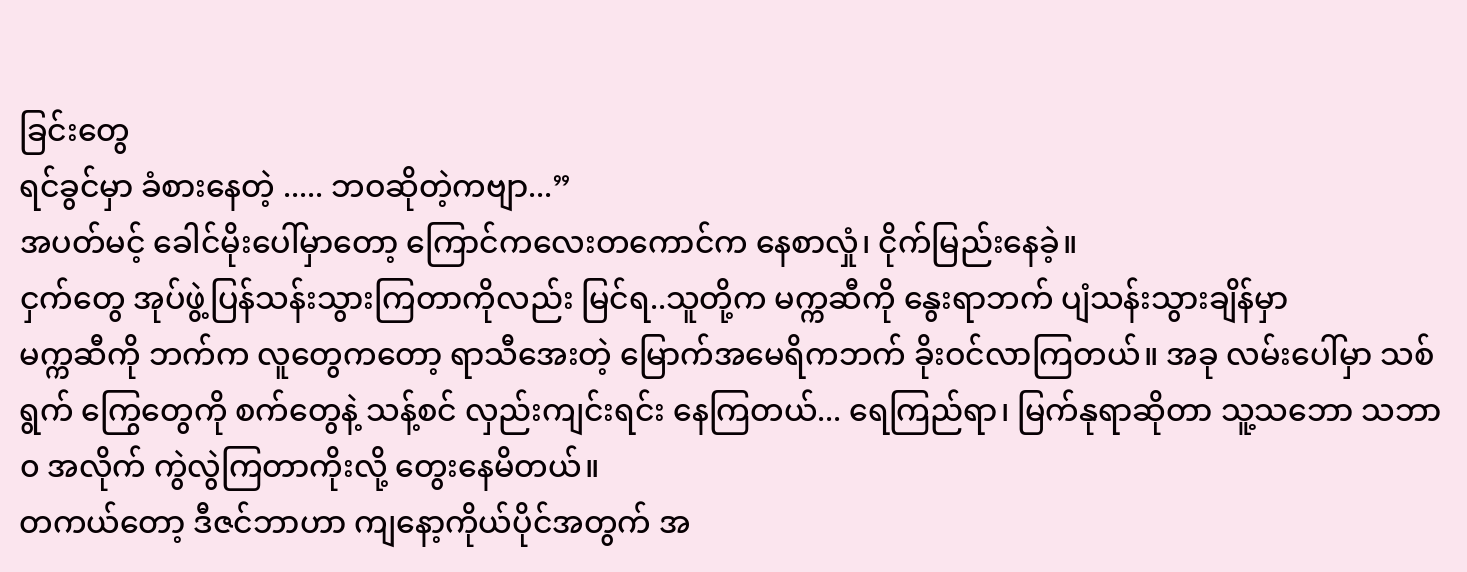ခြင်းတွေ
ရင်ခွင်မှာ ခံစားနေတဲ့ ..... ဘဝဆိုတဲ့ကဗျာ...”
အပတ်မင့် ခေါင်မိုးပေါ်မှာတော့ ကြောင်ကလေးတကောင်က နေစာလှုံ၊ ငိုက်မြည်းနေခဲ့။
ငှက်တွေ အုပ်ဖွဲ့ပြန်သန်းသွားကြတာကိုလည်း မြင်ရ..သူတို့က မက္ကဆီကို နွေးရာဘက် ပျံသန်းသွားချိန်မှာ
မက္ကဆီကို ဘက်က လူတွေကတော့ ရာသီအေးတဲ့ မြောက်အမေရိကဘက် ခိုးဝင်လာကြတယ်။ အခု လမ်းပေါ်မှာ သစ်ရွက် ကြွေတွေကို စက်တွေနဲ့ သန့်စင် လှည်းကျင်းရင်း နေကြတယ်... ရေကြည်ရာ၊ မြက်နုရာဆိုတာ သူ့သဘော သဘာ၀ အလိုက် ကွဲလွဲကြတာကိုးလို့ တွေးနေမိတယ်။
တကယ်တော့ ဒီဇင်ဘာဟာ ကျနော့ကိုယ်ပိုင်အတွက် အ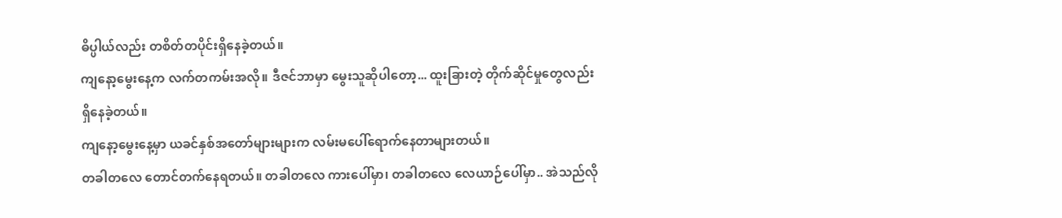ဓိပ္ပါယ်လည်း တစိတ်တပိုင်းရှိနေခဲ့တယ်။
ကျနော့မွေးနေ့က လက်တကမ်းအလို။ ဒီဇင်ဘာမှာ မွေးသူဆိုပါတော့... ထူးခြားတဲ့ တိုက်ဆိုင်မှုတွေလည်း ရှိနေခဲ့တယ်။
ကျနော့မွေးနေ့မှာ ယခင်နှစ်အတော်များများက လမ်းမပေါ်ရောက်နေတာများတယ်။
တခါတလေ တောင်တက်နေရတယ်။ တခါတလေ ကားပေါ်မှာ၊ တခါတလေ လေယာဉ်ပေါ်မှာ.. အဲသည်လို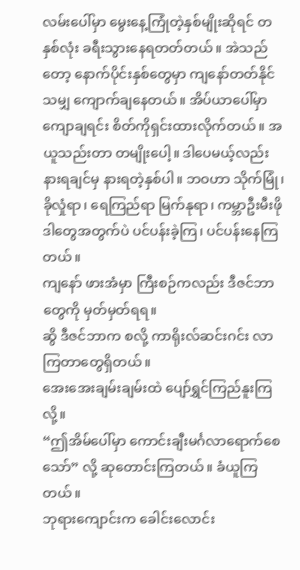လမ်းပေါ်မှာ မွေးနေ့ကြုံတဲ့နှစ်မျိုးဆိုရင် တနှစ်လုံး ခရီးသွားနေရတတ်တယ်။ အဲသည်တော့ နောက်ပိုင်းနှစ်တွေမှာ ကျနော်တတ်နိုင်သမျှ ကျောက်ချနေတယ်။ အိပ်ယာပေါ်မှာ ကျောချရင်း စိတ်ကိုရှင်းထားလိုက်တယ်။ အယူသည်းတာ တမျိုးပေါ့။ ဒါပေမယ့်လည်း နားရချင်မှ နားရတဲ့နှစ်ပါ။ ဘဝဟာ သိုက်မြုံ၊ ခိုလှုံရာ၊ ရေကြည်ရာ မြက်နုရာ၊ ကမ္ဘာဦးမီးဖို ဒါတွေအတွက်ပဲ ပင်ပန်းခဲ့ကြ၊ ပင်ပန်းနေကြတယ်။
ကျနော် ဖားအံမှာ ကြီးစဉ်ကလည်း ဒီဇင်ဘာတွေကို မှတ်မှတ်ရရ။
ဆွိ ဒီဇင်ဘာက စလို့ ကာရိုးလ်ဆင်းဂင်း လာကြတာတွေရှိတယ်။
အေးအေးချမ်းချမ်းထဲ ပျော်ရွှင်ကြည်နူးကြလို့။
“ဤအိမ်ပေါ်မှာ ကောင်းချီးမင်္ဂလာရောက်စေသော်” လို့ ဆုတောင်းကြတယ်။ ခံယူကြတယ်။
ဘုရားကျောင်းက ခေါင်းလောင်း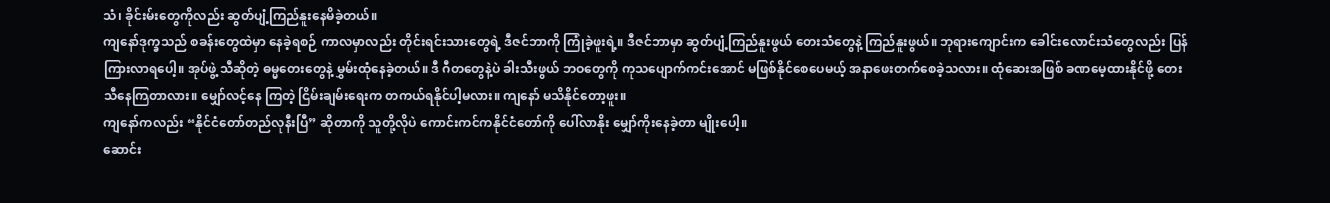သံ၊ ခိုင်းမ်းတွေကိုလည်း ဆွတ်ပျံ့ကြည်နူးနေမိခဲ့တယ်။
ကျနော်ဒုက္ခသည် စခန်းတွေထဲမှာ နေခဲ့ရစဉ် ကာလမှာလည်း တိုင်းရင်းသားတွေရဲ့ ဒီဇင်ဘာကို ကြုံခဲ့ဖူးရဲ့။ ဒီဇင်ဘာမှာ ဆွတ်ပျံ့ကြည်နူးဖွယ် တေးသံတွေနဲ့ ကြည်နူးဖွယ်။ ဘုရားကျောင်းက ခေါင်းလောင်းသံတွေလည်း ပြန်ကြားလာရပေါ့။ အုပ်ဖွဲ့ သီဆိုတဲ့ ဓမ္မတေးတွေနဲ့ မွှမ်းထုံနေခဲ့တယ်။ ဒီ ဂီတတွေနဲ့ပဲ ခါးသီးဖွယ် ဘဝတွေကို ကုသပျောက်ကင်းအောင် မဖြစ်နိုင်စေပေမယ့် အနာဖေးတက်စေခဲ့သလား။ ထုံဆေးအဖြစ် ခဏမေ့ထားနိုင်ဖို့ တေးသီနေကြတာလား။ မျှော်လင့်နေ ကြတဲ့ ငြိမ်းချမ်းရေးက တကယ်ရနိုင်ပါ့မလား။ ကျနော် မသိနိုင်တော့ဖူး။
ကျနော်ကလည်း “နိုင်ငံတော်တည်လုနီးပြီ” ဆိုတာကို သူတို့လိုပဲ ကောင်းကင်ကနိုင်ငံတော်ကို ပေါ်လာနိုး မျှော်ကိုးနေခဲ့တာ မျိုးပေါ့။
ဆောင်း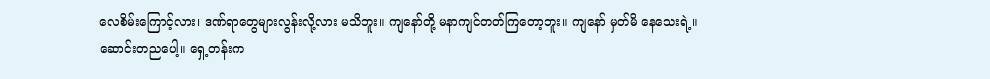လေစိမ်းကြောင့်လား၊ ဒဏ်ရာတွေများလွန်းလို့လား မသိဘူး။ ကျနော်တို့ မနာကျင်တတ်ကြတော့ဘူး။ ကျနော် မှတ်မိ နေသေးရဲ့။
ဆောင်းတညပေါ့။ ရှေ့တန်းက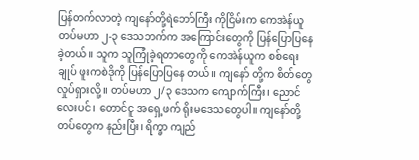ပြန်တက်လာတဲ့ ကျနော်တို့ရဲဘော်ကြီး ကိုငြိမ်းက ကေအဲန်ယူ တပ်မဟာ ၂-၃ ဒေသဘက်က အကြောင်းတွေကို ပြန်ပြောပြနေခဲ့တယ်။ သူက သူကြုံခဲ့ရတာတွေကို ကေအဲန်ယူက စစ်ရေးချုပ် ဖူးကစဲဒိုကို ပြန်ပြောပြနေ တယ်။ ကျနော် တို့က စိတ်တွေလှုပ်ရှားလို့။ တပ်မဟာ ၂/၃ ဒေသက ကျောက်ကြီး၊ ညောင်လေးပင်၊ တောင်ငူ အရှေ့ဖက် ရိုးမဒေသတွေပါ။ ကျနော်တို့ တပ်တွေက နည်းပြီး၊ ရိက္ခာ ကျည်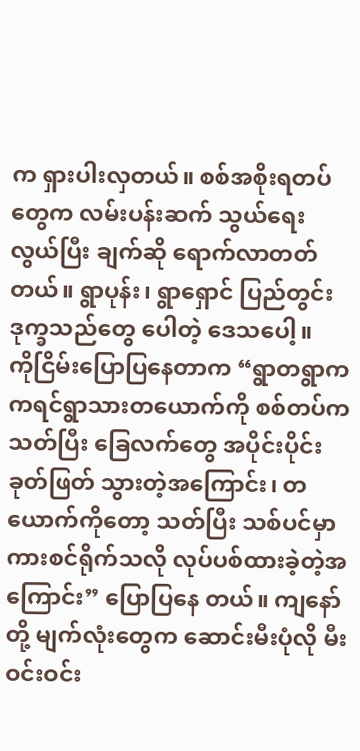က ရှားပါးလှတယ်။ စစ်အစိုးရတပ်တွေက လမ်းပန်းဆက် သွယ်ရေးလွယ်ပြီး ချက်ဆို ရောက်လာတတ်တယ်။ ရွာပုန်း၊ ရွာရှောင် ပြည်တွင်းဒုက္ခသည်တွေ ပေါတဲ့ ဒေသပေါ့။
ကိုငြိမ်းပြောပြနေတာက “ရွာတရွာက ကရင်ရွာသားတယောက်ကို စစ်တပ်က သတ်ပြီး ခြေလက်တွေ အပိုင်းပိုင်း ခုတ်ဖြတ် သွားတဲ့အကြောင်း၊ တယောက်ကိုတော့ သတ်ပြီး သစ်ပင်မှာ ကားစင်ရိုက်သလို လုပ်ပစ်ထားခဲ့တဲ့အကြောင်း” ပြောပြနေ တယ်။ ကျနော်တို့ မျက်လုံးတွေက ဆောင်းမီးပုံလို မီးဝင်းဝင်း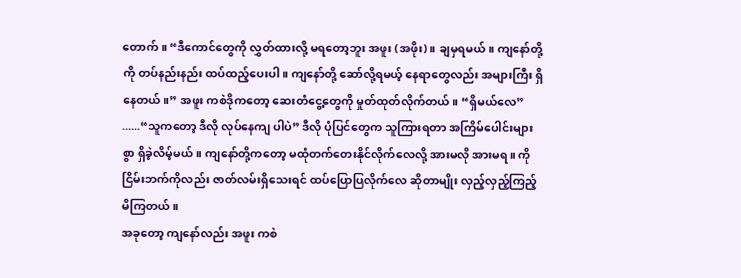တောက်။ “ဒီကောင်တွေကို လွှတ်ထားလို့ မရတော့ဘူး အဖူး (အဖိုး)။ ချမှရမယ်။ ကျနော်တို့ကို တပ်နည်းနည်း ထပ်ထည့်ပေးပါ။ ကျနော်တို့ ဆော်လို့ရမယ့် နေရာတွေလည်း အများကြီး ရှိနေတယ်။” အဖူး ကစဲဒိုကတော့ ဆေးတံငွေ့တွေကို မှုတ်ထုတ်လိုက်တယ်။ “ရှိမယ်လေ” ......“သူကတော့ ဒီလို လုပ်နေကျ ပါပဲ” ဒီလို ပုံပြင်တွေက သူကြားရတာ အကြိမ်ပေါင်းများစွာ ရှိခဲ့လိမ့်မယ်။ ကျနော်တို့ကတော့ မထုံတက်တေးနိုင်လိုက်လေလို့ အားမလို အားမရ။ ကိုငြိမ်းဘက်ကိုလည်း ဇာတ်လမ်းရှိသေးရင် ထပ်ပြောပြလိုက်လေ ဆိုတာမျိုး လှည့်လှည့်ကြည့်မိကြတယ်။
အခုတော့ ကျနော်လည်း အဖူး ကစဲ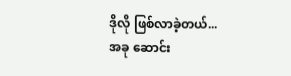ဒိုလို ဖြစ်လာခဲ့တယ်...
အခု ဆောင်း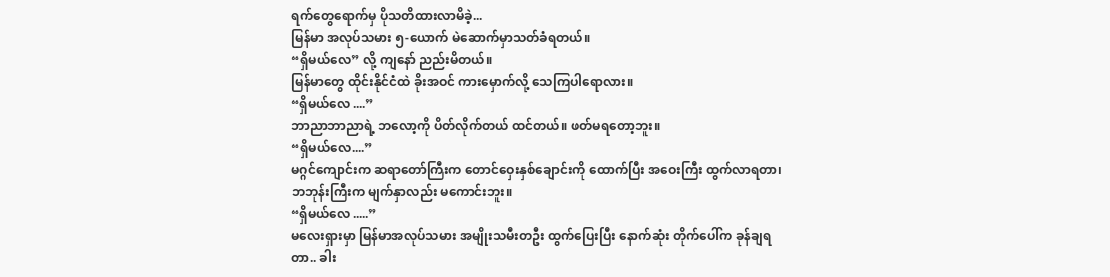ရက်တွေရောက်မှ ပိုသတိထားလာမိခဲ့...
မြန်မာ အလုပ်သမား ၅-ယောက် မဲဆောက်မှာသတ်ခံရတယ်။
“ရှိမယ်လေ” လို့ ကျနော် ညည်းမိတယ်။
မြန်မာတွေ ထိုင်းနိုင်ငံထဲ ခိုးအဝင် ကားမှောက်လို့ သေကြပါရောလား။
“ရှိမယ်လေ ....”
ဘာညာဘာညာရဲ့ ဘလော့ကို ပိတ်လိုက်တယ် ထင်တယ်။ ဖတ်မရတော့ဘူး။
“ရှိမယ်လေ....”
မဂ္ဂင်ကျောင်းက ဆရာတော်ကြီးက တောင်ဝှေးနှစ်ချောင်းကို ထောက်ပြီး အဝေးကြီး ထွက်လာရတာ၊ ဘဘုန်းကြီးက မျက်နှာလည်း မကောင်းဘူး။
“ရှိမယ်လေ .....”
မလေးရှားမှာ မြန်မာအလုပ်သမား အမျိုးသမီးတဦး ထွက်ပြေးပြီး နောက်ဆုံး တိုက်ပေါ်က ခုန်ချရတာ.. ခါး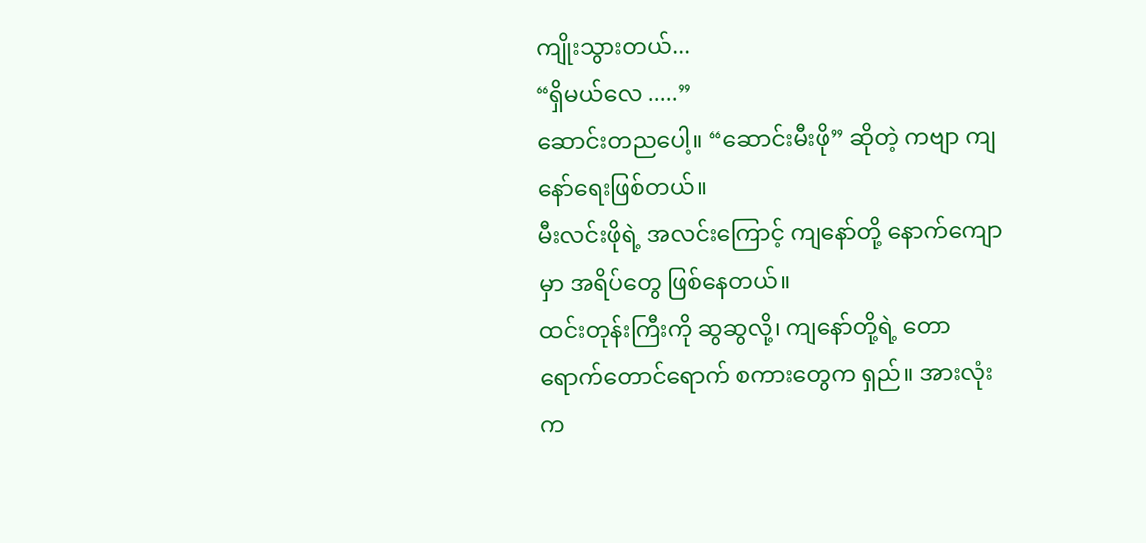ကျိုးသွားတယ်...
“ရှိမယ်လေ .....”
ဆောင်းတညပေါ့။ “ဆောင်းမီးဖို” ဆိုတဲ့ ကဗျာ ကျနော်ရေးဖြစ်တယ်။
မီးလင်းဖိုရဲ့ အလင်းကြောင့် ကျနော်တို့ နောက်ကျောမှာ အရိပ်တွေ ဖြစ်နေတယ်။
ထင်းတုန်းကြီးကို ဆွဆွလို့၊ ကျနော်တို့ရဲ့ တောရောက်တောင်ရောက် စကားတွေက ရှည်။ အားလုံးက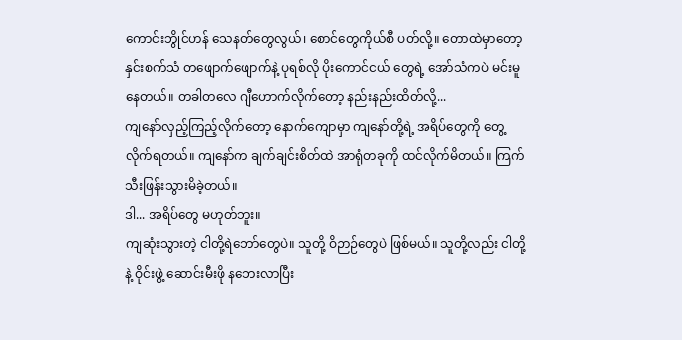ကောင်းဘွိုင်ဟန် သေနတ်တွေလွယ်၊ စောင်တွေကိုယ်စီ ပတ်လို့။ တောထဲမှာတော့ နှင်းစက်သံ တဖျောက်ဖျောက်နဲ့ ပုရစ်လို ပိုးကောင်ငယ် တွေရဲ့ အော်သံကပဲ မင်းမူနေတယ်။ တခါတလေ ဂျီဟောက်လိုက်တော့ နည်းနည်းထိတ်လို့...
ကျနော်လှည့်ကြည့်လိုက်တော့ နောက်ကျောမှာ ကျနော်တို့ရဲ့ အရိပ်တွေကို တွေ့လိုက်ရတယ်။ ကျနော်က ချက်ချင်းစိတ်ထဲ အာရုံတခုကို ထင်လိုက်မိတယ်။ ကြက်သီးဖြန်းသွားမိခဲ့တယ်။
ဒါ... အရိပ်တွေ မဟုတ်ဘူး။
ကျဆုံးသွားတဲ့ ငါတို့ရဲဘော်တွေပဲ။ သူတို့ ဝိဉာဉ်တွေပဲ ဖြစ်မယ်။ သူတို့လည်း ငါတို့နဲ့ ဝိုင်းဖွဲ့ ဆောင်းမီးဖို နဘေးလာပြီး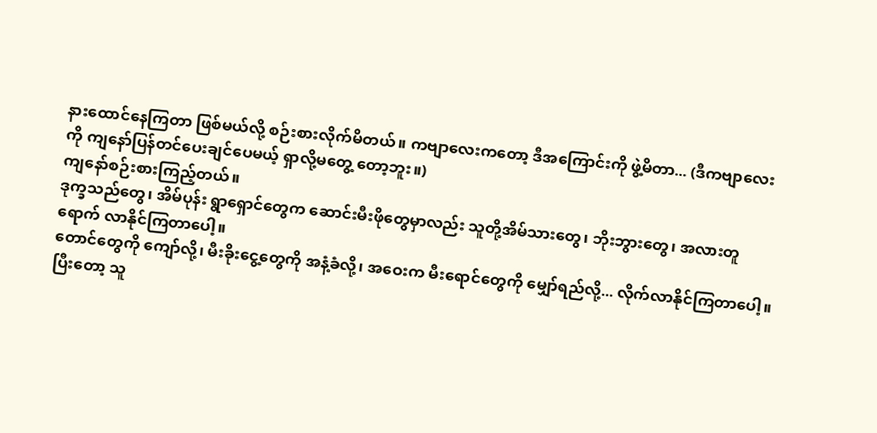နားထောင်နေကြတာ ဖြစ်မယ်လို့ စဉ်းစားလိုက်မိတယ်။ ကဗျာလေးကတော့ ဒီအကြောင်းကို ဖွဲ့မိတာ... (ဒီကဗျာလေးကို ကျနော်ပြန်တင်ပေးချင်ပေမယ့် ရှာလို့မတွေ့ တော့ဘူး။)
ကျနော်စဉ်းစားကြည့်တယ်။
ဒုက္ခသည်တွေ၊ အိမ်ပုန်း ရွာရှောင်တွေက ဆောင်းမီးဖိုတွေမှာလည်း သူတို့အိမ်သားတွေ၊ ဘိုးဘွားတွေ၊ အလားတူ ရောက် လာနိုင်ကြတာပေါ့။
တောင်တွေကို ကျော်လို့၊ မီးခိုးငွေ့တွေကို အနံ့ခံလို့၊ အဝေးက မီးရောင်တွေကို မျှော်ရည်လို့... လိုက်လာနိုင်ကြတာပေါ့။
ပြီးတော့ သူ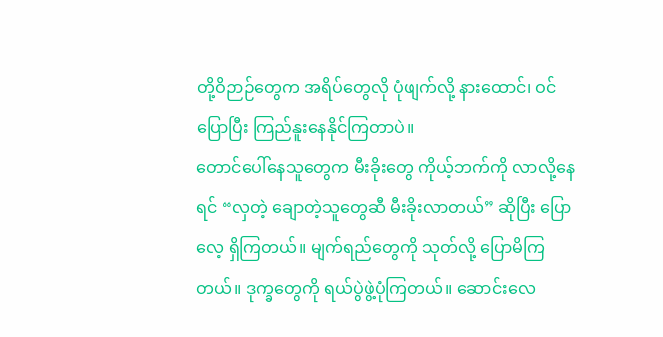တို့ဝိဉာဉ်တွေက အရိပ်တွေလို ပုံဖျက်လို့ နားထောင်၊ ဝင်ပြောပြီး ကြည်နူးနေနိုင်ကြတာပဲ။
တောင်ပေါ်နေသူတွေက မီးခိုးတွေ ကိုယ့်ဘက်ကို လာလို့နေရင် “လှတဲ့ ချောတဲ့သူတွေဆီ မီးခိုးလာတယ်” ဆိုပြီး ပြောလေ့ ရှိကြတယ်။ မျက်ရည်တွေကို သုတ်လို့ ပြောမိကြတယ်။ ဒုက္ခတွေကို ရယ်ပွဲဖွဲ့ပုံကြတယ်။ ဆောင်းလေ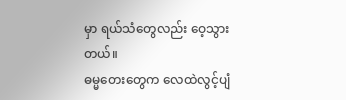မှာ ရယ်သံတွေလည်း ဝေ့သွားတယ်။
ဓမ္မတေးတွေက လေထဲလွင့်ပျံ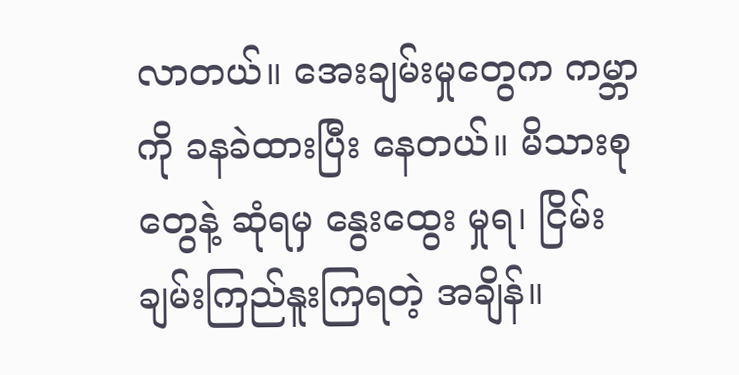လာတယ်။ အေးချမ်းမှုတွေက ကမ္ဘာကို ခနခဲထားပြီး နေတယ်။ မိသားစုတွေနဲ့ ဆုံရမှ နွေးထွေး မှုရ၊ ငြိမ်းချမ်းကြည်နူးကြရတဲ့ အချိန်။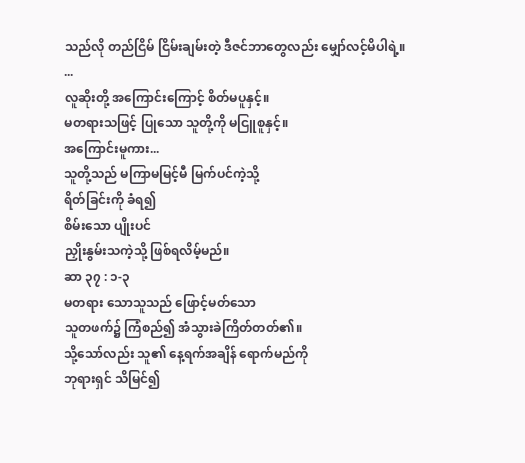သည်လို တည်ငြိမ် ငြိမ်းချမ်းတဲ့ ဒီဇင်ဘာတွေလည်း မျှော်လင့်မိပါရဲ့။
...
လူဆိုးတို့ အကြောင်းကြောင့် စိတ်မပူနှင့်။
မတရားသဖြင့် ပြုသော သူတို့ကို မငြူစူနှင့်။
အကြောင်းမူကား...
သူတို့သည် မကြာမမြင့်မီ မြက်ပင်ကဲ့သို့
ရိတ်ခြင်းကို ခံရ၍
စိမ်းသော ပျိုးပင်
ညှိုးနွမ်းသကဲ့သို့ ဖြစ်ရလိမ့်မည်။
ဆာ ၃၇ : ၁-၃
မတရား သောသူသည် ဖြောင့်မတ်သော
သူတဖက်၌ ကြံစည်၍ အံသွားခဲကြိတ်တတ်၏။
သို့သော်လည်း သူ၏ နေ့ရက်အချိန် ရောက်မည်ကို
ဘုရားရှင် သိမြင်၍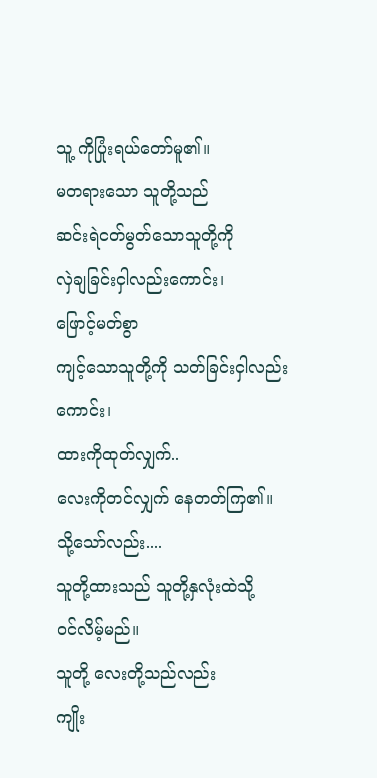သူ့ ကိုပြုံးရယ်တော်မူ၏။
မတရားသော သူတို့သည်
ဆင်းရဲငတ်မွတ်သောသူတို့ကို
လှဲချခြင်းငှါလည်းကောင်း၊
ဖြောင့်မတ်စွာ
ကျင့်သောသူတို့ကို သတ်ခြင်းငှါလည်းကောင်း၊
ထားကိုထုတ်လျှက်..
လေးကိုတင်လျှက် နေတတ်ကြ၏။
သို့သော်လည်း....
သူတို့ထားသည် သူတို့နှလုံးထဲသို့
ဝင်လိမ့်မည်။
သူတို့ လေးတို့သည်လည်း
ကျိုး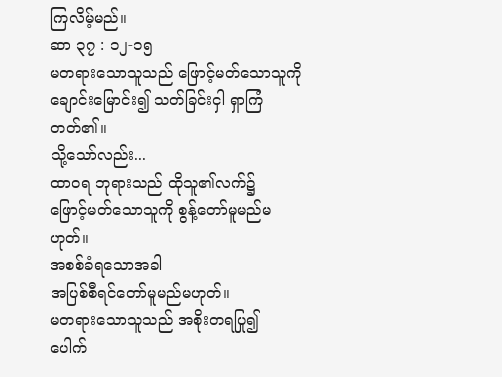ကြလိမ့်မည်။
ဆာ ၃၇ : ၁၂-၁၅
မတရားသောသူသည် ဖြောင့်မတ်သောသူကို
ချောင်းမြောင်း၍ သတ်ခြင်းငှါ ရှာကြံတတ်၏။
သို့သော်လည်း...
ထာဝရ ဘုရားသည် ထိုသူ၏လက်၌
ဖြောင့်မတ်သောသူကို စွန့်တော်မူမည်မဟုတ်။
အစစ်ခံရသောအခါ
အပြစ်စီရင်တော်မူမည်မဟုတ်။
မတရားသောသူသည် အစိုးတရပြု၍
ပေါက်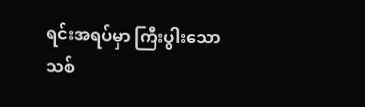ရင်းအရပ်မှာ ကြီးပွါးသောသစ်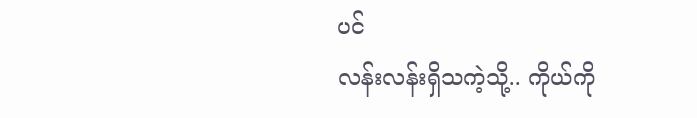ပင်
လန်းလန်းရှိသကဲ့သို့.. ကိုယ်ကို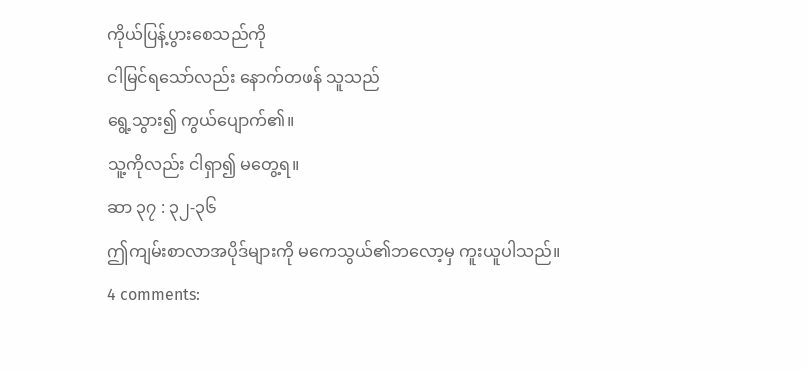ကိုယ်ပြန့်ပွားစေသည်ကို
ငါမြင်ရသော်လည်း နောက်တဖန် သူသည်
ရွေ့သွား၍ ကွယ်ပျောက်၏။
သူ့ကိုလည်း ငါရှာ၍ မတွေ့ရ။
ဆာ ၃၇ : ၃၂-၃၆
ဤကျမ်းစာလာအပိုဒ်များကို မကေသွယ်၏ဘလော့မှ ကူးယူပါသည်။
4 comments: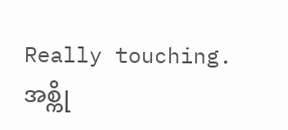Really touching.
အစ္ကို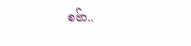စဗ်ာ..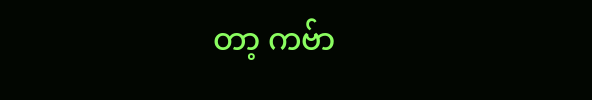တာ့ ကဗ်ာ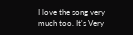I love the song very much too. It's Very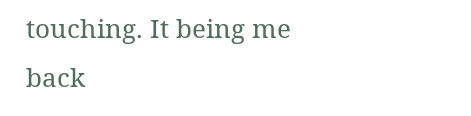touching. It being me back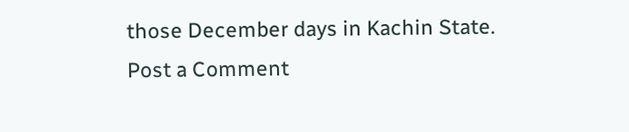those December days in Kachin State.
Post a Comment